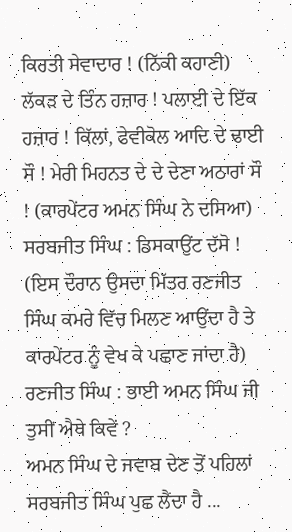ਕਿਰਤੀ ਸੇਵਾਦਾਰ ! (ਨਿੱਕੀ ਕਹਾਣੀ)
ਲੱਕੜ ਦੇ ਤਿੰਨ ਹਜ਼ਾਰ ! ਪਲਾਈ ਦੇ ਇੱਕ ਹਜ਼ਾਰ ! ਕਿੱਲਾਂ, ਫੇਵੀਕੋਲ ਆਦਿ ਦੇ ਢਾਈ ਸੌ ! ਮੇਰੀ ਮਿਹਨਤ ਦੇ ਦੇ ਦੇਣਾ ਅਠਾਰਾਂ ਸੌ ! (ਕਾਰਪੇਂਟਰ ਅਮਨ ਸਿੰਘ ਨੇ ਦਸਿਆ)
ਸਰਬਜੀਤ ਸਿੰਘ : ਡਿਸਕਾਉਂਟ ਦੱਸੋ ! (ਇਸ ਦੌਰਾਨ ਉਸਦਾ ਮਿੱਤਰ ਰਣਜੀਤ ਸਿੰਘ ਕਮਰੇ ਵਿੱਚ ਮਿਲਣ ਆਉਂਦਾ ਹੈ ਤੇ ਕਾਰਪੇਂਟਰ ਨੂੰ ਵੇਖ ਕੇ ਪਛਾਣ ਜਾਂਦਾ ਹੈ)
ਰਣਜੀਤ ਸਿੰਘ : ਭਾਈ ਅਮਨ ਸਿੰਘ ਜੀ ਤੁਸੀਂ ਐਥੇ ਕਿਵੇਂ ?
ਅਮਨ ਸਿੰਘ ਦੇ ਜਵਾਬ ਦੇਣ ਤੋਂ ਪਹਿਲਾਂ ਸਰਬਜੀਤ ਸਿੰਘ ਪੁਛ ਲੈਂਦਾ ਹੈ ...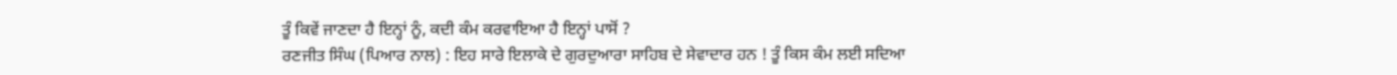ਤੂੰ ਕਿਵੇਂ ਜਾਣਦਾ ਹੈ ਇਨ੍ਹਾਂ ਨੂੰ, ਕਦੀ ਕੰਮ ਕਰਵਾਇਆ ਹੈ ਇਨ੍ਹਾਂ ਪਾਸੋਂ ?
ਰਣਜੀਤ ਸਿੰਘ (ਪਿਆਰ ਨਾਲ) : ਇਹ ਸਾਰੇ ਇਲਾਕੇ ਦੇ ਗੁਰਦੁਆਰਾ ਸਾਹਿਬ ਦੇ ਸੇਵਾਦਾਰ ਹਨ ! ਤੂੰ ਕਿਸ ਕੰਮ ਲਈ ਸਦਿਆ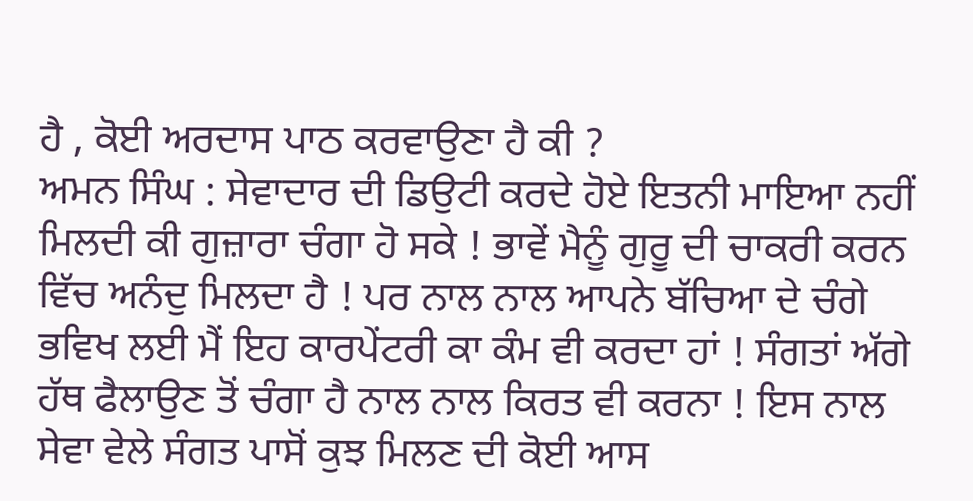ਹੈ , ਕੋਈ ਅਰਦਾਸ ਪਾਠ ਕਰਵਾਉਣਾ ਹੈ ਕੀ ?
ਅਮਨ ਸਿੰਘ : ਸੇਵਾਦਾਰ ਦੀ ਡਿਉਟੀ ਕਰਦੇ ਹੋਏ ਇਤਨੀ ਮਾਇਆ ਨਹੀਂ ਮਿਲਦੀ ਕੀ ਗੁਜ਼ਾਰਾ ਚੰਗਾ ਹੋ ਸਕੇ ! ਭਾਵੇਂ ਮੈਨੂੰ ਗੁਰੂ ਦੀ ਚਾਕਰੀ ਕਰਨ ਵਿੱਚ ਅਨੰਦੁ ਮਿਲਦਾ ਹੈ ! ਪਰ ਨਾਲ ਨਾਲ ਆਪਨੇ ਬੱਚਿਆ ਦੇ ਚੰਗੇ ਭਵਿਖ ਲਈ ਮੈਂ ਇਹ ਕਾਰਪੇਂਟਰੀ ਕਾ ਕੰਮ ਵੀ ਕਰਦਾ ਹਾਂ ! ਸੰਗਤਾਂ ਅੱਗੇ ਹੱਥ ਫੈਲਾਉਣ ਤੋਂ ਚੰਗਾ ਹੈ ਨਾਲ ਨਾਲ ਕਿਰਤ ਵੀ ਕਰਨਾ ! ਇਸ ਨਾਲ ਸੇਵਾ ਵੇਲੇ ਸੰਗਤ ਪਾਸੋਂ ਕੁਝ ਮਿਲਣ ਦੀ ਕੋਈ ਆਸ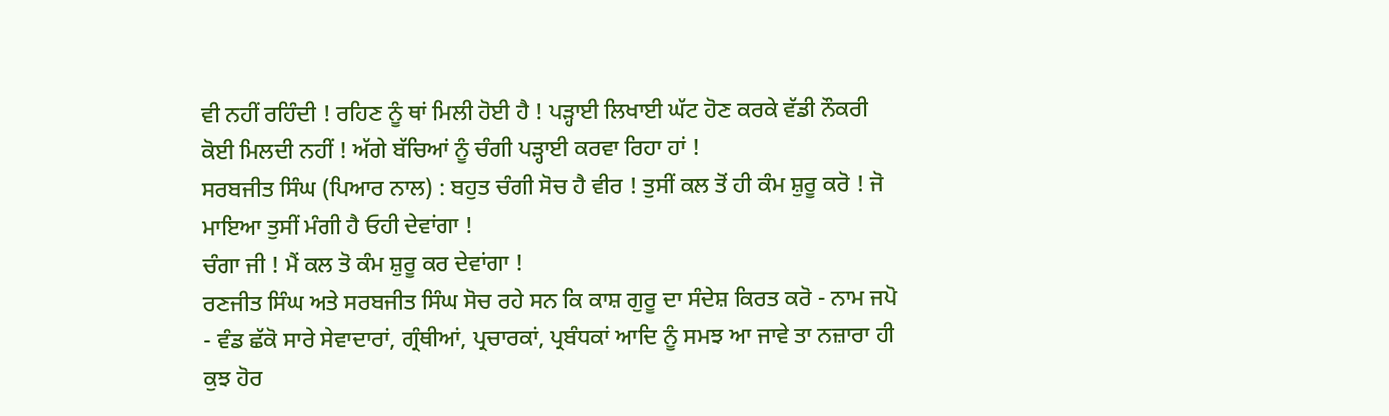ਵੀ ਨਹੀਂ ਰਹਿੰਦੀ ! ਰਹਿਣ ਨੂੰ ਥਾਂ ਮਿਲੀ ਹੋਈ ਹੈ ! ਪੜ੍ਹਾਈ ਲਿਖਾਈ ਘੱਟ ਹੋਣ ਕਰਕੇ ਵੱਡੀ ਨੌਕਰੀ ਕੋਈ ਮਿਲਦੀ ਨਹੀਂ ! ਅੱਗੇ ਬੱਚਿਆਂ ਨੂੰ ਚੰਗੀ ਪੜ੍ਹਾਈ ਕਰਵਾ ਰਿਹਾ ਹਾਂ !
ਸਰਬਜੀਤ ਸਿੰਘ (ਪਿਆਰ ਨਾਲ) : ਬਹੁਤ ਚੰਗੀ ਸੋਚ ਹੈ ਵੀਰ ! ਤੁਸੀਂ ਕਲ ਤੋਂ ਹੀ ਕੰਮ ਸ਼ੁਰੂ ਕਰੋ ! ਜੋ ਮਾਇਆ ਤੁਸੀਂ ਮੰਗੀ ਹੈ ਓਹੀ ਦੇਵਾਂਗਾ !
ਚੰਗਾ ਜੀ ! ਮੈਂ ਕਲ ਤੋ ਕੰਮ ਸ਼ੁਰੂ ਕਰ ਦੇਵਾਂਗਾ !
ਰਣਜੀਤ ਸਿੰਘ ਅਤੇ ਸਰਬਜੀਤ ਸਿੰਘ ਸੋਚ ਰਹੇ ਸਨ ਕਿ ਕਾਸ਼ ਗੁਰੂ ਦਾ ਸੰਦੇਸ਼ ਕਿਰਤ ਕਰੋ - ਨਾਮ ਜਪੋ - ਵੰਡ ਛੱਕੋ ਸਾਰੇ ਸੇਵਾਦਾਰਾਂ, ਗ੍ਰੰਥੀਆਂ, ਪ੍ਰਚਾਰਕਾਂ, ਪ੍ਰਬੰਧਕਾਂ ਆਦਿ ਨੂੰ ਸਮਝ ਆ ਜਾਵੇ ਤਾ ਨਜ਼ਾਰਾ ਹੀ ਕੁਝ ਹੋਰ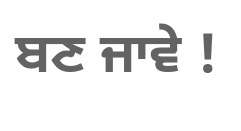ਬਣ ਜਾਵੇ !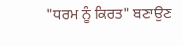"ਧਰਮ ਨੂੰ ਕਿਰਤ" ਬਣਾਉਣ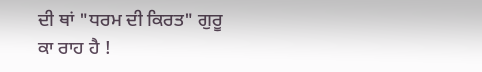ਦੀ ਥਾਂ "ਧਰਮ ਦੀ ਕਿਰਤ" ਗੁਰੂ ਕਾ ਰਾਹ ਹੈ !